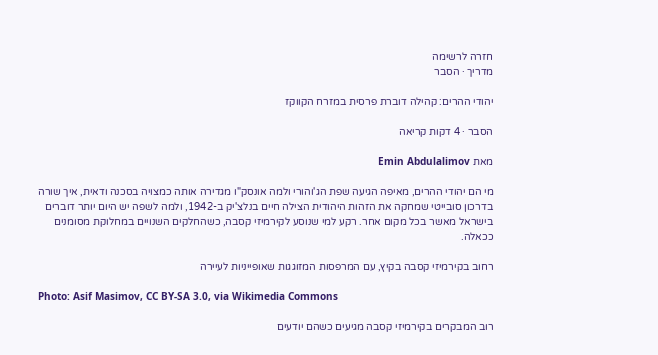חזרה לרשימה
מדריך · הסבר

יהודי ההרים: קהילה דוברת פרסית במזרח הקווקז

הסבר · 4 דקות קריאה

מאת Emin Abdulalimov

מי הם יהודי ההרים, מאיפה הגיעה שפת הג'והורי ולמה אונסק"ו מגדירה אותה כמצויה בסכנה ודאית, איך שורה בדרכון סובייטי שמחקה את הזהות היהודית הצילה חיים בנלצ'יק ב-1942, ולמה לשפה יש היום יותר דוברים בישראל מאשר בכל מקום אחר. רקע למי שנוסע לקירמיזי קסבה, כשהחלקים השנויים במחלוקת מסומנים ככאלה.

רחוב בקירמיזי קסבה בקיץ, עם המרפסות המזוגגות שאופייניות לעיירה

Photo: Asif Masimov, CC BY-SA 3.0, via Wikimedia Commons

רוב המבקרים בקירמיזי קסבה מגיעים כשהם יודעים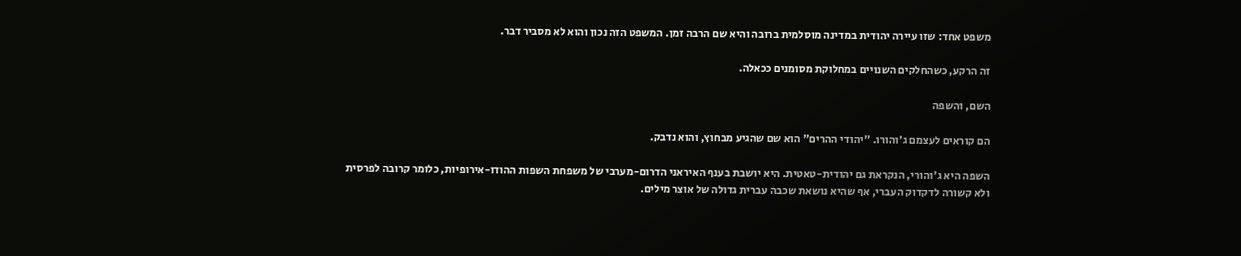משפט אחד: שזו עיירה יהודית במדינה מוסלמית ברובה והיא שם הרבה זמן. המשפט הזה נכון והוא לא מסביר דבר.

זה הרקע, כשהחלקים השנויים במחלוקת מסומנים ככאלה.

השם, והשפה

הם קוראים לעצמם ג'והורו. "יהודי ההרים" הוא שם שהגיע מבחוץ, והוא נדבק.

השפה היא ג'והורי, הנקראת גם יהודית-טאטית. היא יושבת בענף האיראני הדרום-מערבי של משפחת השפות ההודו-אירופיות, כלומר קרובה לפרסית ולא קשורה לדקדוק העברי, אף שהיא נושאת שכבה עברית גדולה של אוצר מילים.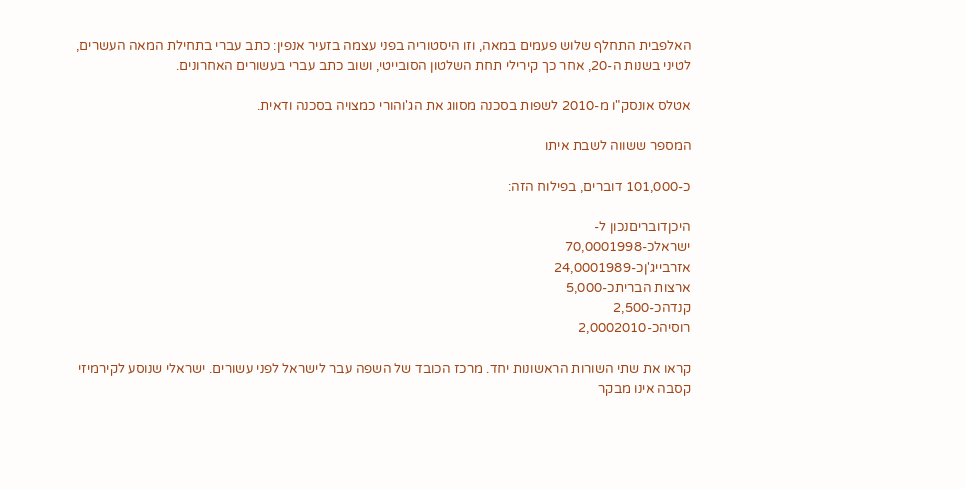האלפבית התחלף שלוש פעמים במאה, וזו היסטוריה בפני עצמה בזעיר אנפין: כתב עברי בתחילת המאה העשרים, לטיני בשנות ה-20, אחר כך קירילי תחת השלטון הסובייטי, ושוב כתב עברי בעשורים האחרונים.

אטלס אונסק"ו מ-2010 לשפות בסכנה מסווג את הג'והורי כמצויה בסכנה ודאית.

המספר ששווה לשבת איתו

כ-101,000 דוברים, בפילוח הזה:

היכןדובריםנכון ל-
ישראלכ-70,0001998
אזרבייג'ןכ-24,0001989
ארצות הבריתכ-5,000
קנדהכ-2,500
רוסיהכ-2,0002010

קראו את שתי השורות הראשונות יחד. מרכז הכובד של השפה עבר לישראל לפני עשורים. ישראלי שנוסע לקירמיזי קסבה אינו מבקר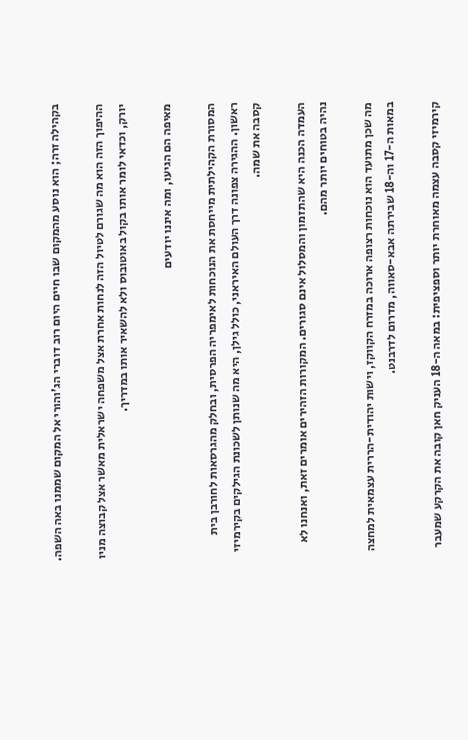בקהילה זרה; הוא נוסע מהמקום שבו חיים היום רוב דוברי הג'והורי אל המקום שממנו באה השפה.

ההיפוך הזה הוא מה שגורם לטיול הזה לנחות אחרת אצל משפחה ישראלית מאשר אצל קבוצה מניו יורק, וכדאי לומר אותו בקול באוטובוס ולא להשאיר אותו במדריך.

מאיפה הם הגיעו, ומה איננו יודעים

המסורת הקהילתית מייחסת את הנוכחות לאימפריה הפרסית, ובחלק מהגרסאות לחורבן בית ראשון. ההגירה צפונה דרך העולם האיראני, כולל גילן, היא מה שנותן לשכונת הגילקים בקירמיזי קסבה את שמה.

העמדה הכנה היא שהתזמון והמסלול אינם סגורים. המקורות הזהירים אומרים זאת, ואנחנו לא נהיה בטוחים יותר מהם.

מה שכן מתועד הוא נוכחות רצופה ארוכה במזרח הקווקז, וישות יהודית-הררית עצמאית למחצה במאות ה-17 וה-18 שבירתה אבא-סאווה, מדרום לדרבנט.

קירמיזי קסבה עצמה מאוחרת יותר וספציפית: במאה ה-18 העניק חאן קובה את הקרקע שמעבר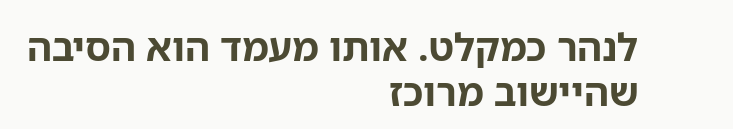לנהר כמקלט. אותו מעמד הוא הסיבה שהיישוב מרוכז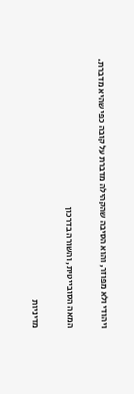ויהודי ולא מפוזר, והוא הסיבה שהקהילה מדברת על קובה כפי שהיא מדברת.

המאה הסובייטית, והשורה בדרכון

מדיניות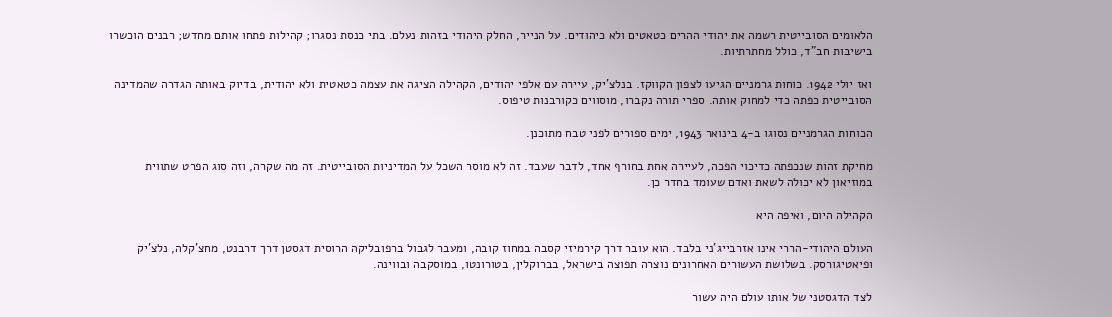הלאומים הסובייטית רשמה את יהודי ההרים כטאטים ולא כיהודים. על הנייר, החלק היהודי בזהות נעלם. בתי כנסת נסגרו; קהילות פתחו אותם מחדש; רבנים הוכשרו בישיבות חב"ד, כולל מחתרתיות.

ואז יולי 1942. כוחות גרמניים הגיעו לצפון הקווקז. בנלצ'יק, עיירה עם אלפי יהודים, הקהילה הציגה את עצמה כטאטית ולא יהודית, בדיוק באותה הגדרה שהמדינה הסובייטית כפתה כדי למחוק אותה. ספרי תורה נקברו, מוסווים כקורבנות טיפוס.

הכוחות הגרמניים נסוגו ב-4 בינואר 1943, ימים ספורים לפני טבח מתוכנן.

מחיקת זהות שנכפתה כדיכוי הפכה, לעיירה אחת בחורף אחד, לדבר שעבד. זה לא מוסר השכל על המדיניות הסובייטית. זה מה שקרה, וזה סוג הפרט שתווית במוזיאון לא יכולה לשאת ואדם שעומד בחדר כן.

הקהילה היום, ואיפה היא

העולם היהודי-הררי אינו אזרבייג'ני בלבד. הוא עובר דרך קירמיזי קסבה במחוז קובה, ומעבר לגבול ברפובליקה הרוסית דגסטן דרך דרבנט, מחצ'קלה, נלצ'יק ופיאטיגורסק. בשלושת העשורים האחרונים נוצרה תפוצה בישראל, בברוקלין, בטורונטו, במוסקבה ובווינה.

לצד הדגסטני של אותו עולם היה עשור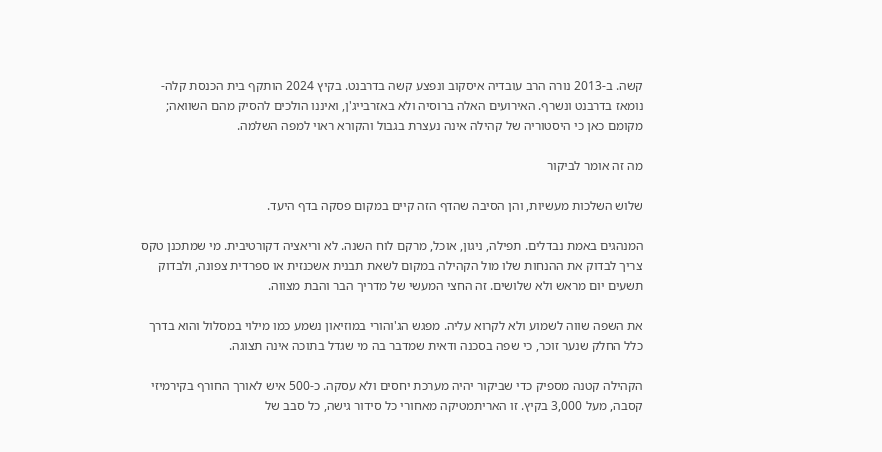קשה. ב-2013 נורה הרב עובדיה איסקוב ונפצע קשה בדרבנט. בקיץ 2024 הותקף בית הכנסת קלה-נומאז בדרבנט ונשרף. האירועים האלה ברוסיה ולא באזרבייג'ן, ואיננו הולכים להסיק מהם השוואה; מקומם כאן כי היסטוריה של קהילה אינה נעצרת בגבול והקורא ראוי למפה השלמה.

מה זה אומר לביקור

שלוש השלכות מעשיות, והן הסיבה שהדף הזה קיים במקום פסקה בדף היעד.

המנהגים באמת נבדלים. תפילה, ניגון, אוכל, מרקם לוח השנה. לא וריאציה דקורטיבית. מי שמתכנן טקס צריך לבדוק את ההנחות שלו מול הקהילה במקום לשאת תבנית אשכנזית או ספרדית צפונה, ולבדוק תשעים יום מראש ולא שלושים. זה החצי המעשי של מדריך הבר והבת מצווה.

את השפה שווה לשמוע ולא לקרוא עליה. מפגש הג'והורי במוזיאון נשמע כמו מילוי במסלול והוא בדרך כלל החלק שנער זוכר, כי שפה בסכנה ודאית שמדבר בה מי שגדל בתוכה אינה תצוגה.

הקהילה קטנה מספיק כדי שביקור יהיה מערכת יחסים ולא עסקה. כ-500 איש לאורך החורף בקירמיזי קסבה, מעל 3,000 בקיץ. זו האריתמטיקה מאחורי כל סידור גישה, כל סבב של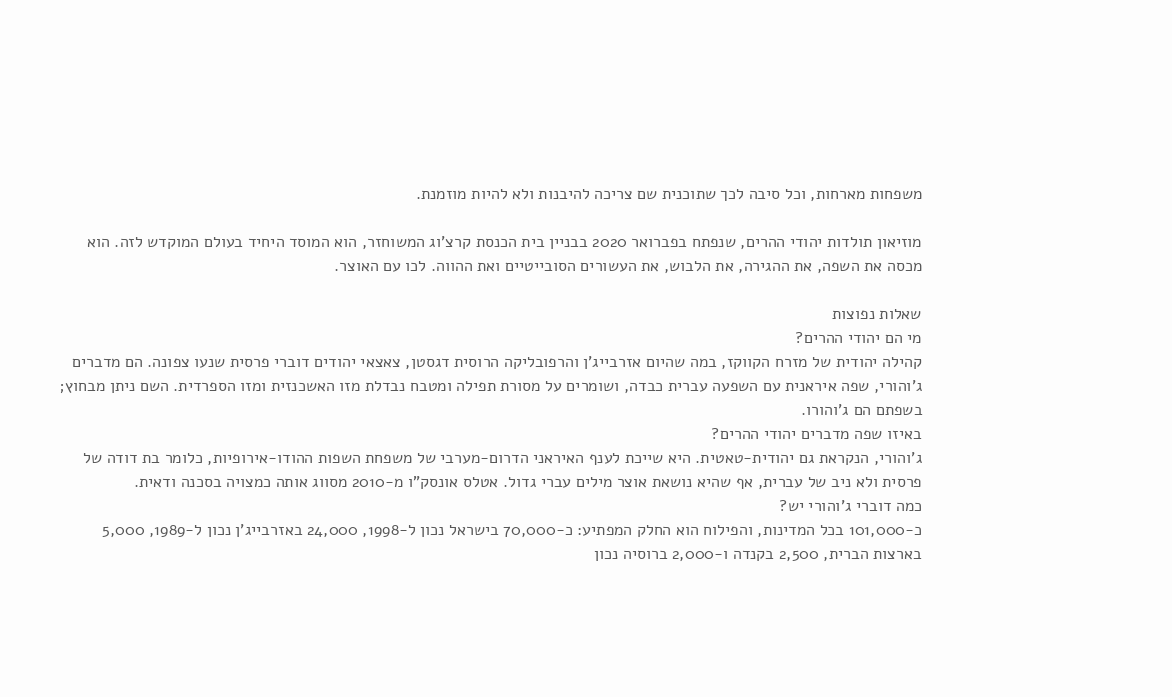משפחות מארחות, וכל סיבה לכך שתוכנית שם צריכה להיבנות ולא להיות מוזמנת.

מוזיאון תולדות יהודי ההרים, שנפתח בפברואר 2020 בבניין בית הכנסת קרצ'וג המשוחזר, הוא המוסד היחיד בעולם המוקדש לזה. הוא מכסה את השפה, את ההגירה, את הלבוש, את העשורים הסובייטיים ואת ההווה. לכו עם האוצר.

שאלות נפוצות
מי הם יהודי ההרים?
קהילה יהודית של מזרח הקווקז, במה שהיום אזרבייג'ן והרפובליקה הרוסית דגסטן, צאצאי יהודים דוברי פרסית שנעו צפונה. הם מדברים ג'והורי, שפה איראנית עם השפעה עברית כבדה, ושומרים על מסורת תפילה ומטבח נבדלת מזו האשכנזית ומזו הספרדית. השם ניתן מבחוץ; בשפתם הם ג'והורו.
באיזו שפה מדברים יהודי ההרים?
ג'והורי, הנקראת גם יהודית-טאטית. היא שייכת לענף האיראני הדרום-מערבי של משפחת השפות ההודו-אירופיות, כלומר בת דודה של פרסית ולא ניב של עברית, אף שהיא נושאת אוצר מילים עברי גדול. אטלס אונסק"ו מ-2010 מסווג אותה כמצויה בסכנה ודאית.
כמה דוברי ג'והורי יש?
כ-101,000 בכל המדינות, והפילוח הוא החלק המפתיע: כ-70,000 בישראל נכון ל-1998, 24,000 באזרבייג'ן נכון ל-1989, 5,000 בארצות הברית, 2,500 בקנדה ו-2,000 ברוסיה נכון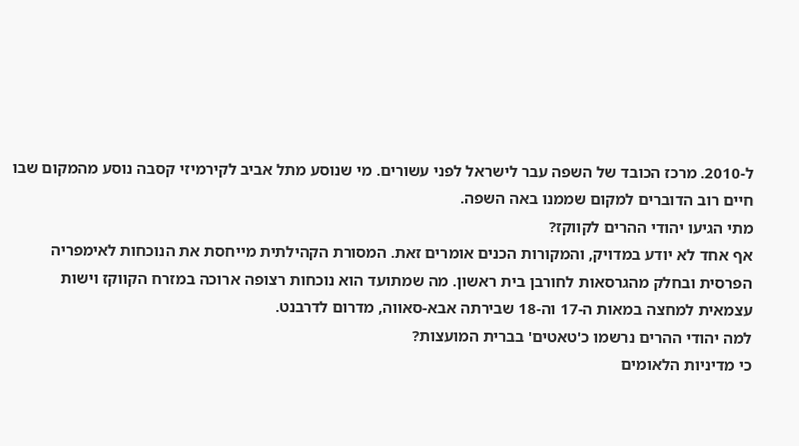ל-2010. מרכז הכובד של השפה עבר לישראל לפני עשורים. מי שנוסע מתל אביב לקירמיזי קסבה נוסע מהמקום שבו חיים רוב הדוברים למקום שממנו באה השפה.
מתי הגיעו יהודי ההרים לקווקז?
אף אחד לא יודע במדויק, והמקורות הכנים אומרים זאת. המסורת הקהילתית מייחסת את הנוכחות לאימפריה הפרסית ובחלק מהגרסאות לחורבן בית ראשון. מה שמתועד הוא נוכחות רצופה ארוכה במזרח הקווקז וישות עצמאית למחצה במאות ה-17 וה-18 שבירתה אבא-סאווה, מדרום לדרבנט.
למה יהודי ההרים נרשמו כ'טאטים' בברית המועצות?
כי מדיניות הלאומים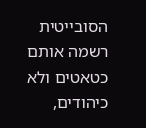הסובייטית רשמה אותם כטאטים ולא כיהודים,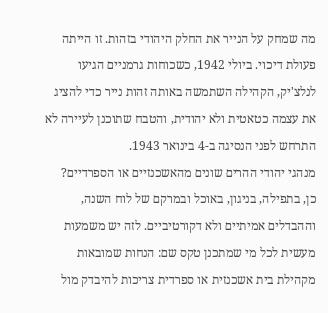מה שמחק על הנייר את החלק היהודי בזהות. זו הייתה פעולת דיכוי. ביולי 1942, כשכוחות גרמניים הגיעו לנלצ'יק, הקהילה השתמשה באותה זהות נייר כדי להציג את עצמה כטאטית ולא יהודית, והטבח שתוכנן לעיירה לא התרחש לפני הנסיגה ב-4 בינואר 1943.
מנהגי יהודי ההרים שונים מהאשכנזיים או הספרדיים?
כן, בתפילה, בניגון, באוכל ובמרקם של לוח השנה, וההבדלים אמיתיים ולא דקורטיביים. לזה יש משמעות מעשית לכל מי שמתכנן טקס שם: הנחות שמובאות מקהילת בית אשכנזית או ספרדית צריכות להיבדק מול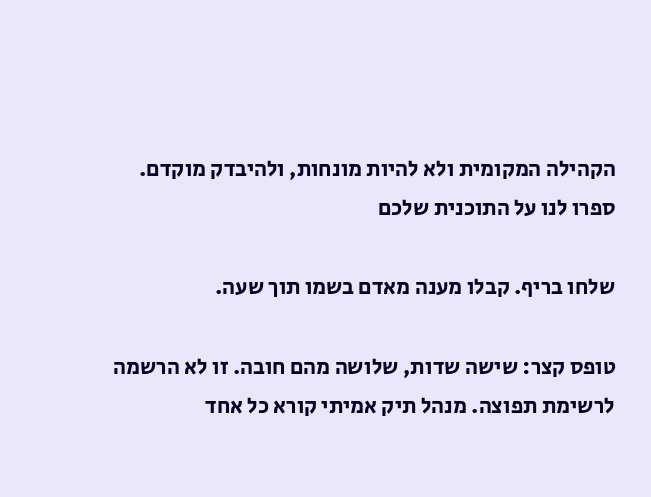הקהילה המקומית ולא להיות מונחות, ולהיבדק מוקדם.
ספרו לנו על התוכנית שלכם

שלחו בריף. קבלו מענה מאדם בשמו תוך שעה.

טופס קצר: שישה שדות, שלושה מהם חובה. זו לא הרשמה לרשימת תפוצה. מנהל תיק אמיתי קורא כל אחד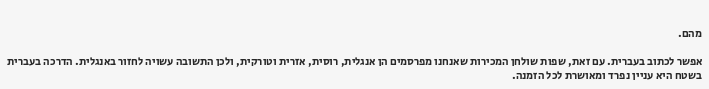מהם.

אפשר לכתוב בעברית. עם זאת, שפות שולחן המכירות שאנחנו מפרסמים הן אנגלית, רוסית, אזרית וטורקית, ולכן התשובה עשויה לחזור באנגלית. הדרכה בעברית בשטח היא עניין נפרד ומאושרת לכל הזמנה.